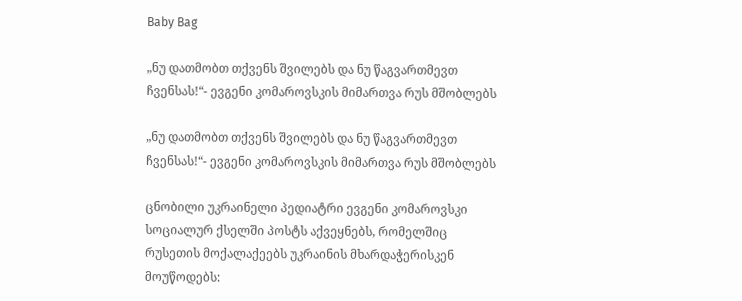Baby Bag

„ნუ დათმობთ თქვენს შვილებს და ნუ წაგვართმევთ ჩვენსას!“- ევგენი კომაროვსკის მიმართვა რუს მშობლებს

„ნუ დათმობთ თქვენს შვილებს და ნუ წაგვართმევთ ჩვენსას!“- ევგენი კომაროვსკის მიმართვა რუს მშობლებს

ცნობილი უკრაინელი პედიატრი ევგენი კომაროვსკი სოციალურ ქსელში პოსტს აქვეყნებს, რომელშიც რუსეთის მოქალაქეებს უკრაინის მხარდაჭერისკენ მოუწოდებს: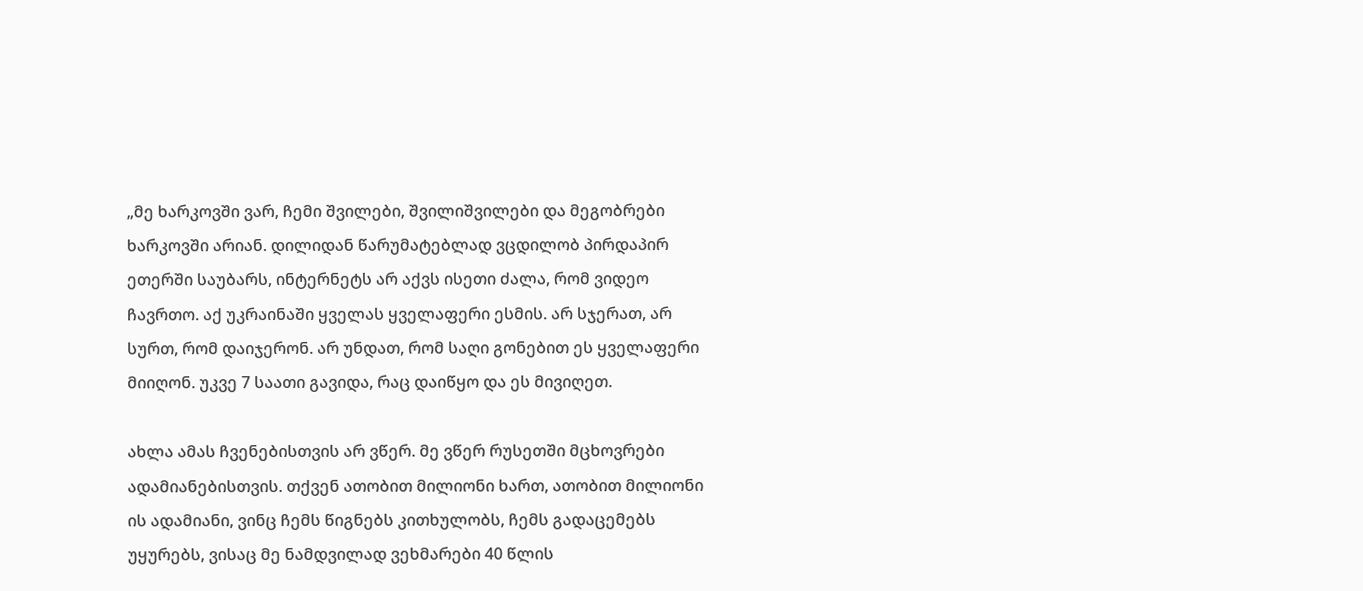„მე ხარკოვში ვარ, ჩემი შვილები, შვილიშვილები და მეგობრები ხარკოვში არიან. დილიდან წარუმატებლად ვცდილობ პირდაპირ ეთერში საუბარს, ინტერნეტს არ აქვს ისეთი ძალა, რომ ვიდეო ჩავრთო. აქ უკრაინაში ყველას ყველაფერი ესმის. არ სჯერათ, არ სურთ, რომ დაიჯერონ. არ უნდათ, რომ საღი გონებით ეს ყველაფერი მიიღონ. უკვე 7 საათი გავიდა, რაც დაიწყო და ეს მივიღეთ.

ახლა ამას ჩვენებისთვის არ ვწერ. მე ვწერ რუსეთში მცხოვრები ადამიანებისთვის. თქვენ ათობით მილიონი ხართ, ათობით მილიონი ის ადამიანი, ვინც ჩემს წიგნებს კითხულობს, ჩემს გადაცემებს უყურებს, ვისაც მე ნამდვილად ვეხმარები 40 წლის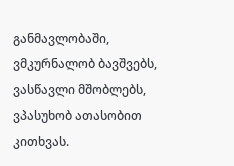განმავლობაში, ვმკურნალობ ბავშვებს, ვასწავლი მშობლებს, ვპასუხობ ათასობით კითხვას.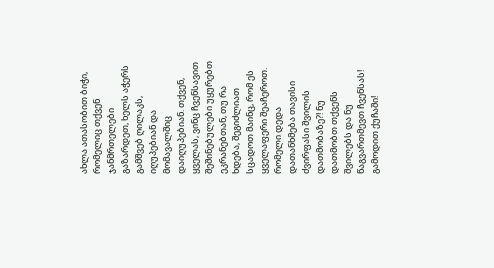ახლა ათასობით ბიჭი, რომელიც თქვენ ჯანმრთელები გაზარდეთ, ხელს აჭერს გამშვებ ღილაკს, იღუპებიან და მომავალშიც დაიღუპებიან. თქვენ, ყველას, ვინც ჩვენსავით შეშინებულები უყურებთ ეკრანებთან, თუ რა ხდება, შეგიძლიათ სცადოთ მაინც, რომ ეს ყველაფერი შეაჩეროთ. რომელი დედა დათანხმება თავისი ძვირფასი შვილის დათმობაზე?! ნუ დათმობთ თქვენს შვილებს და ნუ წაგვართმევთ ჩვენსას! გამოდით ქუჩაში!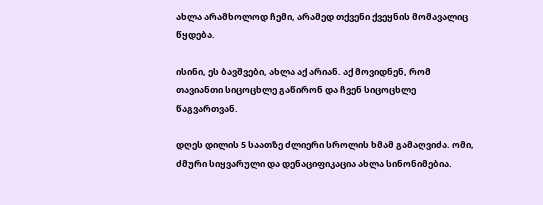ახლა არამხოლოდ ჩემი, არამედ თქვენი ქვეყნის მომავალიც წყდება.

ისინი, ეს ბავშვები, ახლა აქ არიან. აქ მოვიდნენ, რომ თავიანთი სიცოცხლე გაწირონ და ჩვენ სიცოცხლე წაგვართვან.

დღეს დილის 5 საათზე ძლიერი სროლის ხმამ გამაღვიძა. ომი, ძმური სიყვარული და დენაციფიკაცია ახლა სინონიმებია.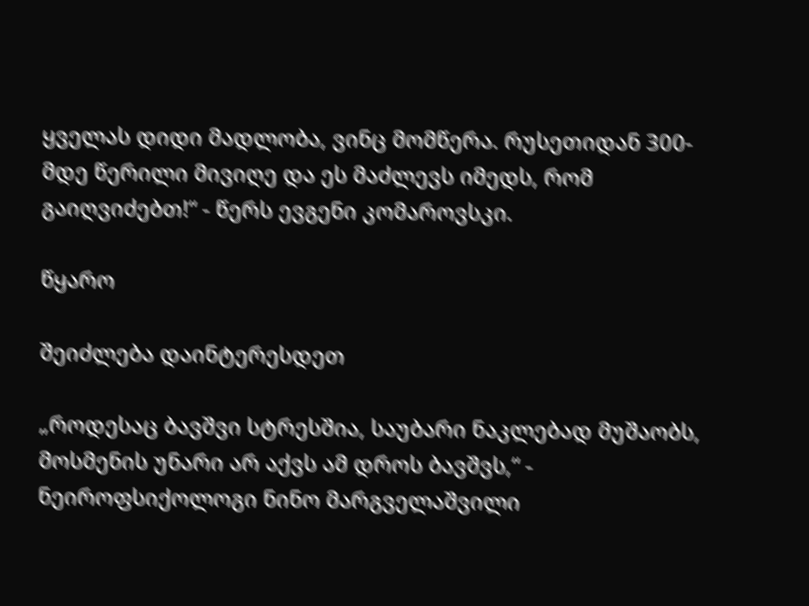ყველას დიდი მადლობა, ვინც მომწერა. რუსეთიდან 300-მდე წერილი მივიღე და ეს მაძლევს იმედს, რომ გაიღვიძებთ!“ - წერს ევგენი კომაროვსკი.

წყარო

შეიძლება დაინტერესდეთ

„როდესაც ბავშვი სტრესშია, საუბარი ნაკლებად მუშაობს, მოსმენის უნარი არ აქვს ამ დროს ბავშვს,“ - ნეიროფსიქოლოგი ნინო მარგველაშვილი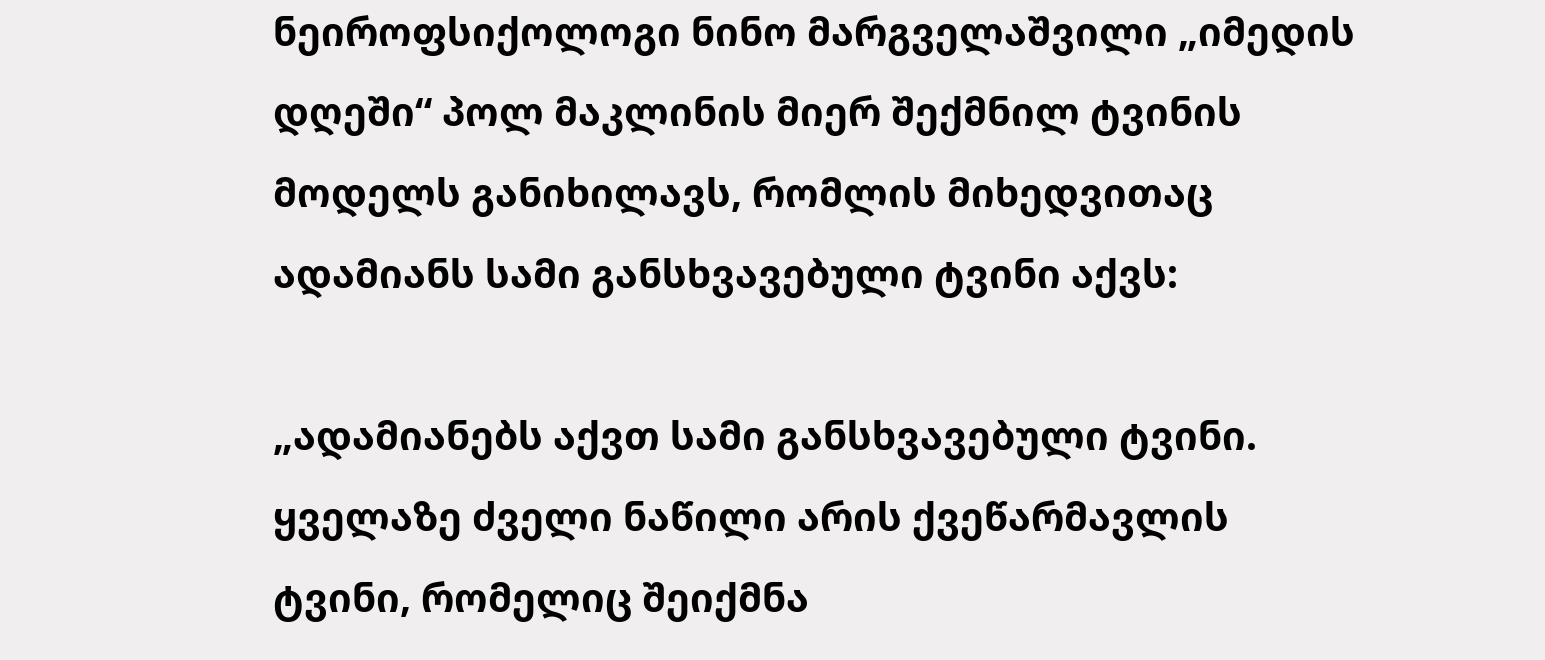ნეიროფსიქოლოგი ნინო მარგველაშვილი „იმედის დღეში“ პოლ მაკლინის მიერ შექმნილ ტვინის მოდელს განიხილავს, რომლის მიხედვითაც ადამიანს სამი განსხვავებული ტვინი აქვს:

„ადამიანებს აქვთ სამი განსხვავებული ტვინი. ყველაზე ძველი ნაწილი არის ქვეწარმავლის ტვინი, რომელიც შეიქმნა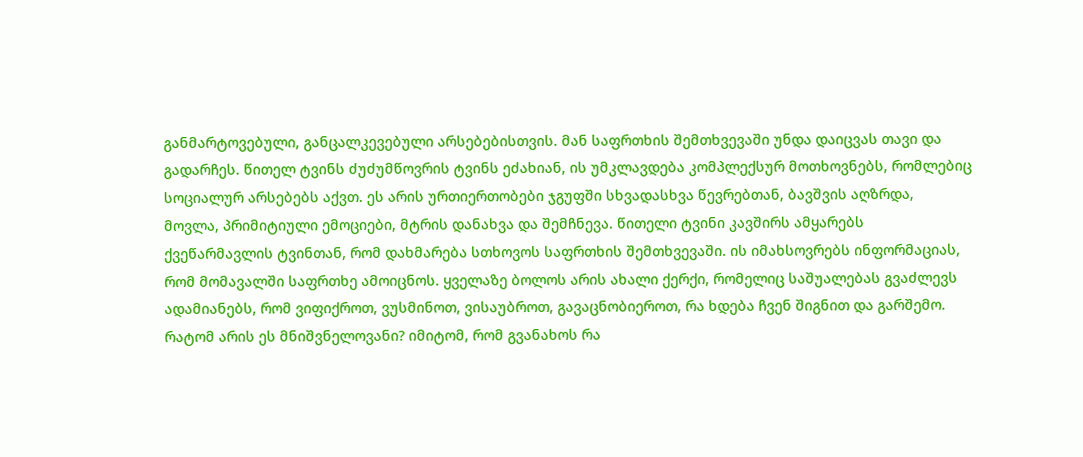განმარტოვებული, განცალკევებული არსებებისთვის. მან საფრთხის შემთხვევაში უნდა დაიცვას თავი და გადარჩეს. წითელ ტვინს ძუძუმწოვრის ტვინს ეძახიან, ის უმკლავდება კომპლექსურ მოთხოვნებს, რომლებიც სოციალურ არსებებს აქვთ. ეს არის ურთიერთობები ჯგუფში სხვადასხვა წევრებთან, ბავშვის აღზრდა, მოვლა, პრიმიტიული ემოციები, მტრის დანახვა და შემჩნევა. წითელი ტვინი კავშირს ამყარებს ქვეწარმავლის ტვინთან, რომ დახმარება სთხოვოს საფრთხის შემთხვევაში. ის იმახსოვრებს ინფორმაციას, რომ მომავალში საფრთხე ამოიცნოს. ყველაზე ბოლოს არის ახალი ქერქი, რომელიც საშუალებას გვაძლევს ადამიანებს, რომ ვიფიქროთ, ვუსმინოთ, ვისაუბროთ, გავაცნობიეროთ, რა ხდება ჩვენ შიგნით და გარშემო. რატომ არის ეს მნიშვნელოვანი? იმიტომ, რომ გვანახოს რა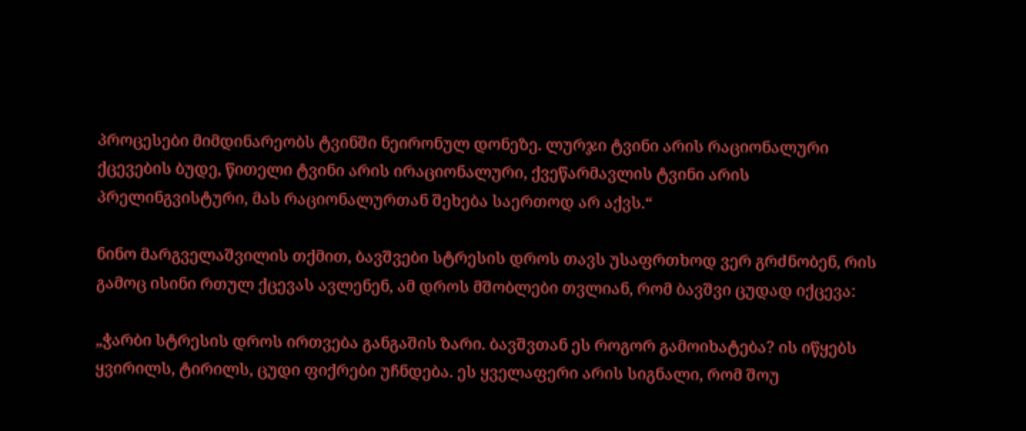პროცესები მიმდინარეობს ტვინში ნეირონულ დონეზე. ლურჯი ტვინი არის რაციონალური ქცევების ბუდე, წითელი ტვინი არის ირაციონალური, ქვეწარმავლის ტვინი არის პრელინგვისტური, მას რაციონალურთან შეხება საერთოდ არ აქვს.“

ნინო მარგველაშვილის თქმით, ბავშვები სტრესის დროს თავს უსაფრთხოდ ვერ გრძნობენ, რის გამოც ისინი რთულ ქცევას ავლენენ, ამ დროს მშობლები თვლიან, რომ ბავშვი ცუდად იქცევა:

„ჭარბი სტრესის დროს ირთვება განგაშის ზარი. ბავშვთან ეს როგორ გამოიხატება? ის იწყებს ყვირილს, ტირილს, ცუდი ფიქრები უჩნდება. ეს ყველაფერი არის სიგნალი, რომ შოუ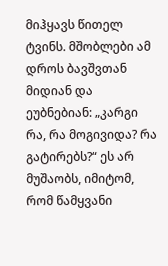მიჰყავს წითელ ტვინს. მშობლები ამ დროს ბავშვთან მიდიან და ეუბნებიან: „კარგი რა, რა მოგივიდა? რა გატირებს?“ ეს არ მუშაობს, იმიტომ, რომ წამყვანი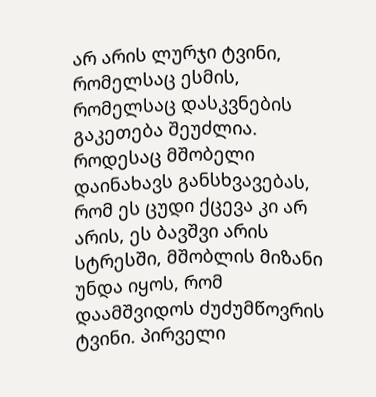არ არის ლურჯი ტვინი, რომელსაც ესმის, რომელსაც დასკვნების გაკეთება შეუძლია. როდესაც მშობელი დაინახავს განსხვავებას, რომ ეს ცუდი ქცევა კი არ არის, ეს ბავშვი არის სტრესში, მშობლის მიზანი უნდა იყოს, რომ დაამშვიდოს ძუძუმწოვრის ტვინი. პირველი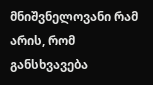მნიშვნელოვანი რამ არის, რომ განსხვავება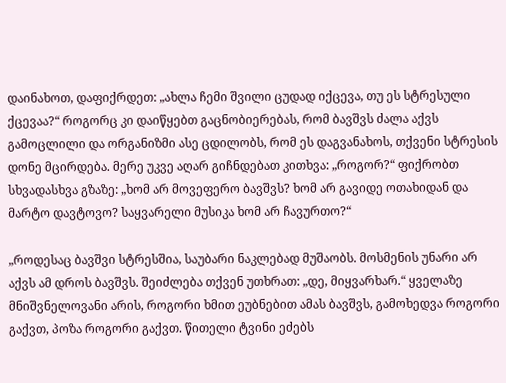დაინახოთ, დაფიქრდეთ: „ახლა ჩემი შვილი ცუდად იქცევა, თუ ეს სტრესული ქცევაა?“ როგორც კი დაიწყებთ გაცნობიერებას, რომ ბავშვს ძალა აქვს გამოცლილი და ორგანიზმი ასე ცდილობს, რომ ეს დაგვანახოს, თქვენი სტრესის დონე მცირდება. მერე უკვე აღარ გიჩნდებათ კითხვა: „როგორ?“ ფიქრობთ სხვადასხვა გზაზე: „ხომ არ მოვეფერო ბავშვს? ხომ არ გავიდე ოთახიდან და მარტო დავტოვო? საყვარელი მუსიკა ხომ არ ჩავურთო?“

„როდესაც ბავშვი სტრესშია, საუბარი ნაკლებად მუშაობს. მოსმენის უნარი არ აქვს ამ დროს ბავშვს. შეიძლება თქვენ უთხრათ: „დე, მიყვარხარ.“ ყველაზე მნიშვნელოვანი არის, როგორი ხმით ეუბნებით ამას ბავშვს, გამოხედვა როგორი გაქვთ, პოზა როგორი გაქვთ. წითელი ტვინი ეძებს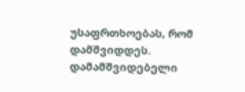უსაფრთხოებას, რომ დამშვიდდეს. დამამშვიდებელი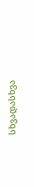სხვადასხვა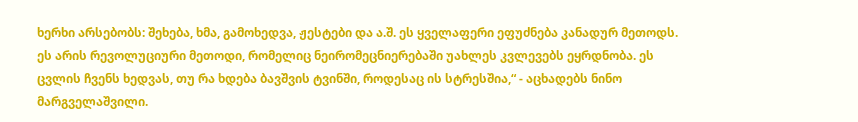ხერხი არსებობს: შეხება, ხმა, გამოხედვა, ჟესტები და ა.შ. ეს ყველაფერი ეფუძნება კანადურ მეთოდს. ეს არის რევოლუციური მეთოდი, რომელიც ნეირომეცნიერებაში უახლეს კვლევებს ეყრდნობა. ეს ცვლის ჩვენს ხედვას, თუ რა ხდება ბავშვის ტვინში, როდესაც ის სტრესშია,“ - აცხადებს ნინო მარგველაშვილი.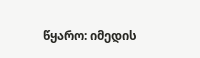წყარო: იმედის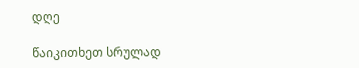დღე

წაიკითხეთ სრულად